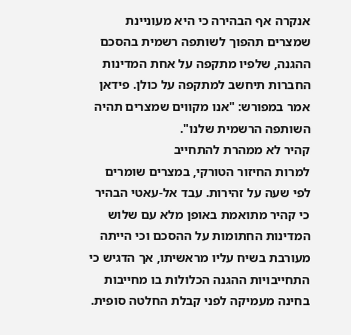אנקרה אף הבהירה כי היא מעוניינת שמצרים תהפוך לשותפה רשמית בהסכם ההגנה, שלפיו מתקפה על אחת המדינות החברות תיחשב למתקפה על כולן. פידאן אמר במפורש: "אנו מקווים שמצרים תהיה השותפה הרשמית שלנו".
קהיר לא ממהרת להתחייב
למרות החיזור הטורקי, במצרים שומרים לפי שעה על זהירות. עבד אל-עאטי הבהיר כי קהיר מתואמת באופן מלא עם שלוש המדינות החתומות על ההסכם וכי הייתה מעורבת בשיח עליו מראשיתו, אך הדגיש כי התחייבויות ההגנה הכלולות בו מחייבות בחינה מעמיקה לפני קבלת החלטה סופית.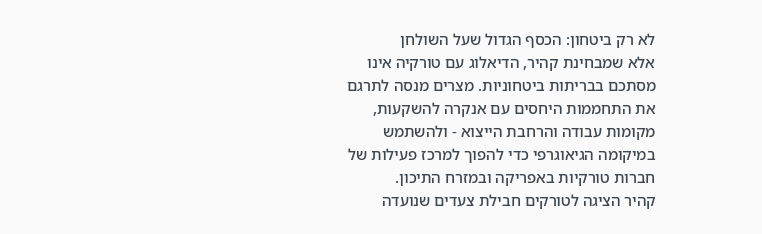לא רק ביטחון: הכסף הגדול שעל השולחן
אלא שמבחינת קהיר, הדיאלוג עם טורקיה אינו מסתכם בבריתות ביטחוניות. מצרים מנסה לתרגם את התחממות היחסים עם אנקרה להשקעות, מקומות עבודה והרחבת הייצוא - ולהשתמש במיקומה הגיאוגרפי כדי להפוך למרכז פעילות של חברות טורקיות באפריקה ובמזרח התיכון.
קהיר הציגה לטורקים חבילת צעדים שנועדה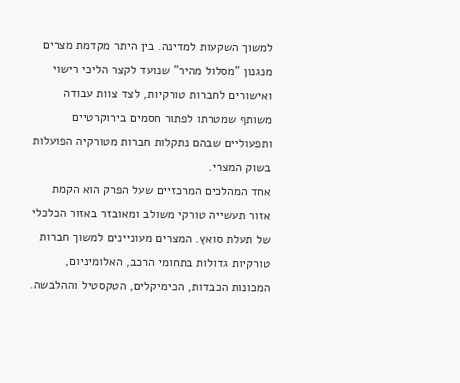למשוך השקעות למדינה. בין היתר מקדמת מצרים מנגנון "מסלול מהיר" שנועד לקצר הליכי רישוי ואישורים לחברות טורקיות, לצד צוות עבודה משותף שמטרתו לפתור חסמים בירוקרטיים ותפעוליים שבהם נתקלות חברות מטורקיה הפועלות בשוק המצרי.
אחד המהלכים המרכזיים שעל הפרק הוא הקמת אזור תעשייה טורקי משולב ומאובזר באזור הכלכלי של תעלת סואץ. המצרים מעוניינים למשוך חברות טורקיות גדולות בתחומי הרכב, האלומיניום, המכונות הכבדות, הכימיקלים, הטקסטיל וההלבשה.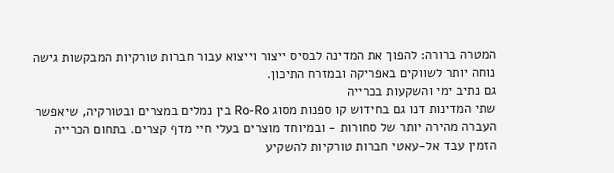המטרה ברורה: להפוך את המדינה לבסיס ייצור וייצוא עבור חברות טורקיות המבקשות גישה נוחה יותר לשווקים באפריקה ובמזרח התיכון.
גם נתיב ימי והשקעות בכרייה
שתי המדינות דנו גם בחידוש קו ספנות מסוג Ro-Ro בין נמלים במצרים ובטורקיה, שיאפשר העברה מהירה יותר של סחורות - ובמיוחד מוצרים בעלי חיי מדף קצרים. בתחום הכרייה הזמין עבד אל-עאטי חברות טורקיות להשקיע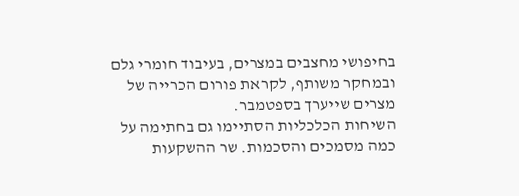בחיפושי מחצבים במצרים, בעיבוד חומרי גלם ובמחקר משותף, לקראת פורום הכרייה של מצרים שייערך בספטמבר.
השיחות הכלכליות הסתיימו גם בחתימה על כמה מסמכים והסכמות. שר ההשקעות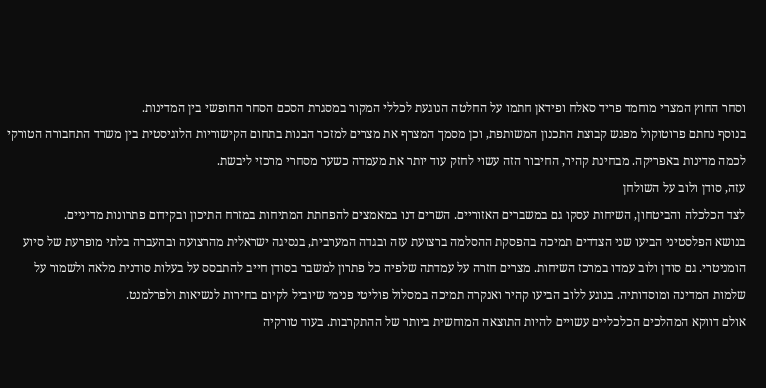וסחר החוץ המצרי מוחמד פריד סאלח ופידאן חתמו על החלטה הנוגעת לכללי המקור במסגרת הסכם הסחר החופשי בין המדינות.
בנוסף נחתם פרוטוקול מפגש קבוצת התכנון המשותפת, וכן מסמך המצרף את מצרים למזכר הבנות בתחום הקישוריות הלוגיסטית בין משרד התחבורה הטורקי לכמה מדינות באפריקה. מבחינת קהיר, החיבור הזה עשוי לחזק עוד יותר את מעמדה כשער מסחרי מרכזי ליבשת.
עזה, סודן ולוב על השולחן
לצד הכלכלה והביטחון, השיחות עסקו גם במשברים האזוריים. השרים דנו במאמצים להפחתת המתיחות במזרח התיכון ובקידום פתרונות מדיניים.
בנושא הפלסטיני הביעו שני הצדדים תמיכה בהפסקת ההסלמה ברצועת עזה ובגדה המערבית, בנסיגה ישראלית מהרצועה ובהעברה בלתי מופרעת של סיוע הומניטרי. גם סודן ולוב עמדו במרכז השיחות. מצרים חזרה על עמדתה שלפיה כל פתרון למשבר בסודן חייב להתבסס על בעלות סודנית מלאה ולשמור על שלמות המדינה ומוסדותיה. בנוגע ללוב הביעו קהיר ואנקרה תמיכה במסלול פוליטי פנימי שיוביל לקיום בחירות לנשיאות ולפרלמנט.
אולם דווקא המהלכים הכלכליים עשויים להיות התוצאה המוחשית ביותר של ההתקרבות. בעוד טורקיה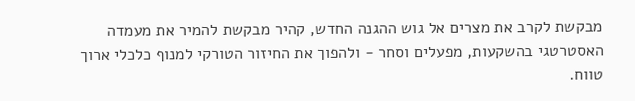מבקשת לקרב את מצרים אל גוש ההגנה החדש, קהיר מבקשת להמיר את מעמדה האסטרטגי בהשקעות, מפעלים וסחר - ולהפוך את החיזור הטורקי למנוף כלכלי ארוך טווח.